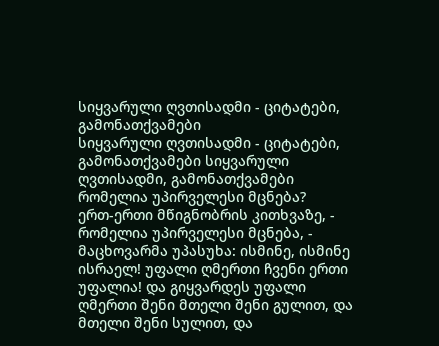სიყვარული ღვთისადმი - ციტატები, გამონათქვამები
სიყვარული ღვთისადმი - ციტატები, გამონათქვამები სიყვარული ღვთისადმი, გამონათქვამები
რომელია უპირველესი მცნება?
ერთ-ერთი მწიგნობრის კითხვაზე, - რომელია უპირველესი მცნება, - მაცხოვარმა უპასუხა: ისმინე, ისმინე ისრაელ! უფალი ღმერთი ჩვენი ერთი უფალია! და გიყვარდეს უფალი ღმერთი შენი მთელი შენი გულით, და მთელი შენი სულით, და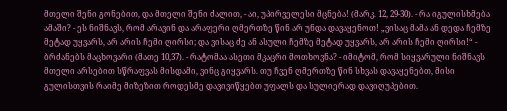მთელი შენი გონებით, და მთელი შენი ძალით, - აი, უპირველესი მცნება! (მარკ. 12, 29-30). - რა იგულისხმება ამაში? - ეს ნიშნავს, რომ არავინ და არაფერი ღმერთზე წინ არ უნდა დავაყენოთ! „ვისაც მამა ან დედა ჩემზე მეტად უყვარს, არ არის ჩემი ღირსი; და ვისაც ძე ან ასული ჩემზე მეტად უყვარს, არ არის ჩემი ღირსი!“ - ბრძანებს მაცხოვარი (მათე 10,37). - რატომაა ასეთი მკაცრი მოთხოვნა? - იმიტომ, რომ სიყვარული ნიშნავს მთელი არსებით სწრაფვას მისდამი, ვინც გიყვარს. თუ ჩვენ ღმერთზე წინ სხვას დავაყენებთ, მისი გულისთვის რაიმე მიზეზით როდესმე დავივიწყებთ უფალს და სულიერად დავიღუპებით.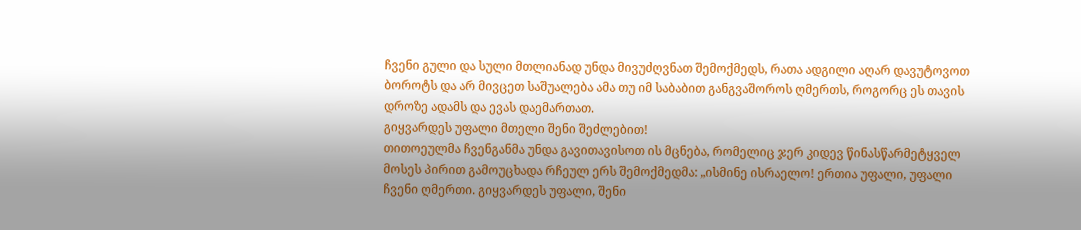ჩვენი გული და სული მთლიანად უნდა მივუძღვნათ შემოქმედს, რათა ადგილი აღარ დავუტოვოთ ბოროტს და არ მივცეთ საშუალება ამა თუ იმ საბაბით განგვაშოროს ღმერთს, როგორც ეს თავის დროზე ადამს და ევას დაემართათ.
გიყვარდეს უფალი მთელი შენი შეძლებით!
თითოეულმა ჩვენგანმა უნდა გავითავისოთ ის მცნება, რომელიც ჯერ კიდევ წინასწარმეტყველ მოსეს პირით გამოუცხადა რჩეულ ერს შემოქმედმა: „ისმინე ისრაელო! ერთია უფალი, უფალი ჩვენი ღმერთი. გიყვარდეს უფალი, შენი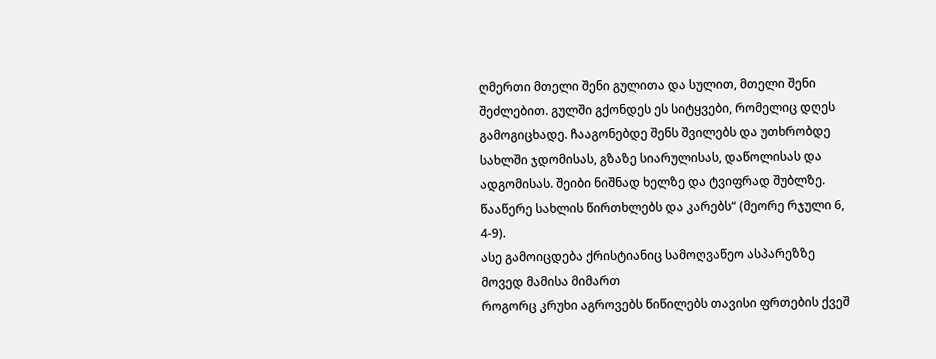ღმერთი მთელი შენი გულითა და სულით, მთელი შენი შეძლებით. გულში გქონდეს ეს სიტყვები, რომელიც დღეს გამოგიცხადე. ჩააგონებდე შენს შვილებს და უთხრობდე სახლში ჯდომისას, გზაზე სიარულისას, დაწოლისას და ადგომისას. შეიბი ნიშნად ხელზე და ტვიფრად შუბლზე. წააწერე სახლის წირთხლებს და კარებს“ (მეორე რჯული 6, 4-9).
ასე გამოიცდება ქრისტიანიც სამოღვაწეო ასპარეზზე
მოვედ მამისა მიმართ
როგორც კრუხი აგროვებს წიწილებს თავისი ფრთების ქვეშ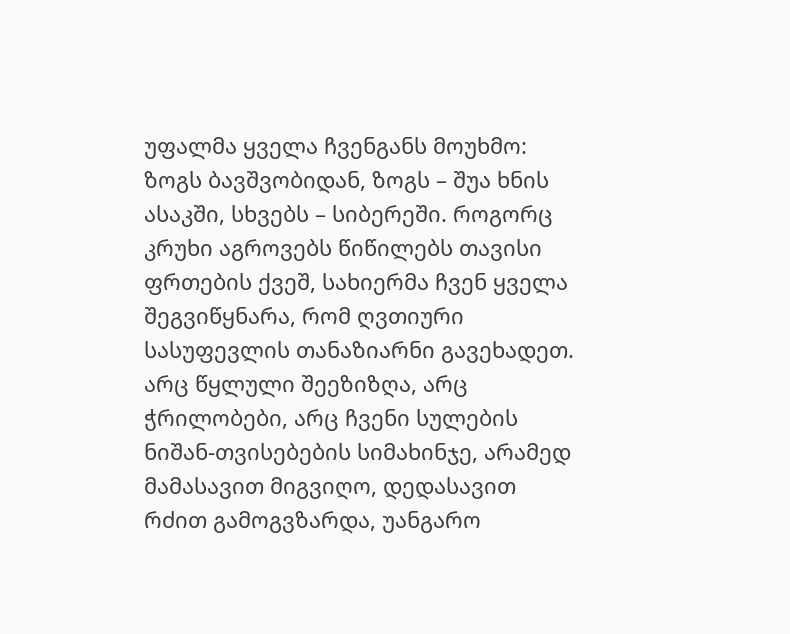უფალმა ყველა ჩვენგანს მოუხმო: ზოგს ბავშვობიდან, ზოგს – შუა ხნის ასაკში, სხვებს – სიბერეში. როგორც კრუხი აგროვებს წიწილებს თავისი ფრთების ქვეშ, სახიერმა ჩვენ ყველა შეგვიწყნარა, რომ ღვთიური სასუფევლის თანაზიარნი გავეხადეთ. არც წყლული შეეზიზღა, არც ჭრილობები, არც ჩვენი სულების ნიშან-თვისებების სიმახინჯე, არამედ მამასავით მიგვიღო, დედასავით რძით გამოგვზარდა, უანგარო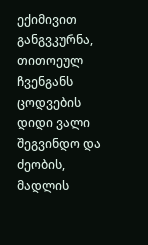ექიმივით განგვკურნა, თითოეულ ჩვენგანს ცოდვების დიდი ვალი შეგვინდო და ძეობის, მადლის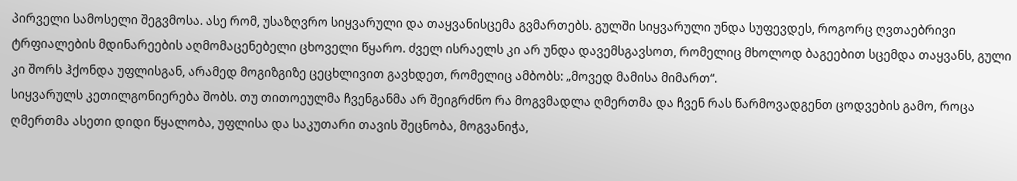პირველი სამოსელი შეგვმოსა. ასე რომ, უსაზღვრო სიყვარული და თაყვანისცემა გვმართებს. გულში სიყვარული უნდა სუფევდეს, როგორც ღვთაებრივი ტრფიალების მდინარეების აღმომაცენებელი ცხოველი წყარო. ძველ ისრაელს კი არ უნდა დავემსგავსოთ, რომელიც მხოლოდ ბაგეებით სცემდა თაყვანს, გული კი შორს ჰქონდა უფლისგან, არამედ მოგიზგიზე ცეცხლივით გავხდეთ, რომელიც ამბობს: „მოვედ მამისა მიმართ“.
სიყვარულს კეთილგონიერება შობს. თუ თითოეულმა ჩვენგანმა არ შეიგრძნო რა მოგვმადლა ღმერთმა და ჩვენ რას წარმოვადგენთ ცოდვების გამო, როცა ღმერთმა ასეთი დიდი წყალობა, უფლისა და საკუთარი თავის შეცნობა, მოგვანიჭა,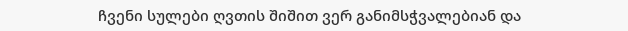ჩვენი სულები ღვთის შიშით ვერ განიმსჭვალებიან და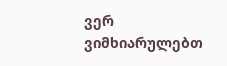ვერ ვიმხიარულებთ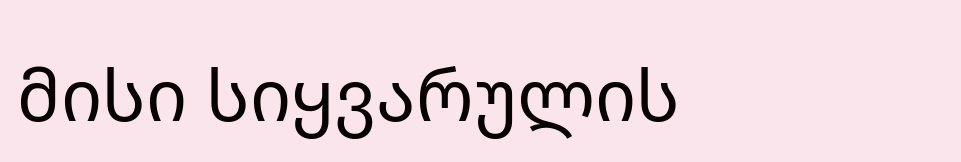მისი სიყვარულის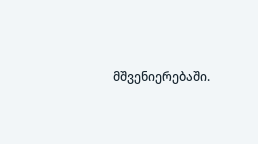მშვენიერებაში.